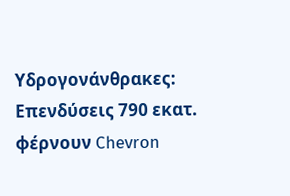Υδρογονάνθρακες: Επενδύσεις 790 εκατ. φέρνουν Chevron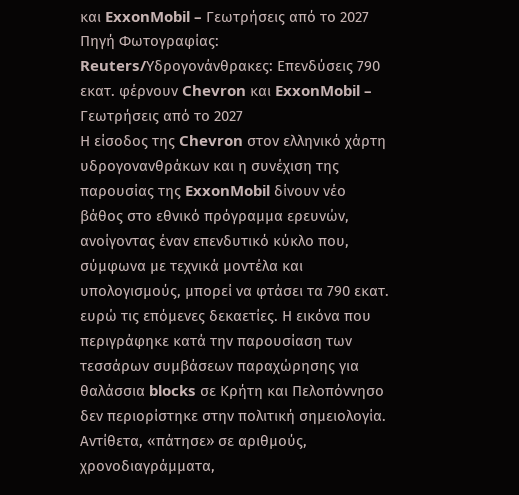και ExxonMobil – Γεωτρήσεις από το 2027
Πηγή Φωτογραφίας: Reuters/Υδρογονάνθρακες: Επενδύσεις 790 εκατ. φέρνουν Chevron και ExxonMobil – Γεωτρήσεις από το 2027
Η είσοδος της Chevron στον ελληνικό χάρτη υδρογονανθράκων και η συνέχιση της παρουσίας της ExxonMobil δίνουν νέο βάθος στο εθνικό πρόγραμμα ερευνών, ανοίγοντας έναν επενδυτικό κύκλο που, σύμφωνα με τεχνικά μοντέλα και υπολογισμούς, μπορεί να φτάσει τα 790 εκατ. ευρώ τις επόμενες δεκαετίες. Η εικόνα που περιγράφηκε κατά την παρουσίαση των τεσσάρων συμβάσεων παραχώρησης για θαλάσσια blocks σε Κρήτη και Πελοπόννησο δεν περιορίστηκε στην πολιτική σημειολογία. Αντίθετα, «πάτησε» σε αριθμούς, χρονοδιαγράμματα,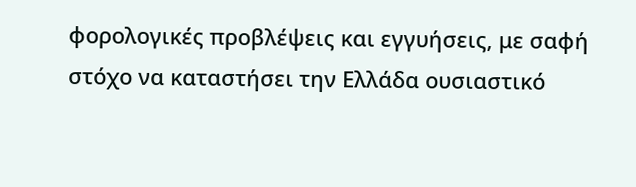φορολογικές προβλέψεις και εγγυήσεις, με σαφή στόχο να καταστήσει την Ελλάδα ουσιαστικό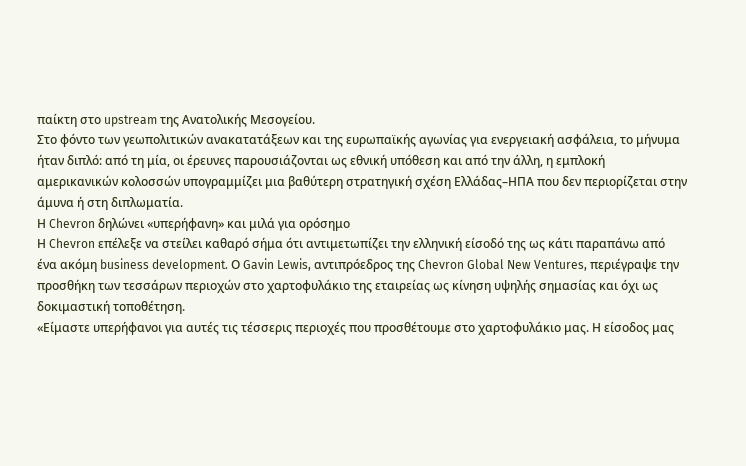παίκτη στο upstream της Ανατολικής Μεσογείου.
Στο φόντο των γεωπολιτικών ανακατατάξεων και της ευρωπαϊκής αγωνίας για ενεργειακή ασφάλεια, το μήνυμα ήταν διπλό: από τη μία, οι έρευνες παρουσιάζονται ως εθνική υπόθεση και από την άλλη, η εμπλοκή αμερικανικών κολοσσών υπογραμμίζει μια βαθύτερη στρατηγική σχέση Ελλάδας–ΗΠΑ που δεν περιορίζεται στην άμυνα ή στη διπλωματία.
Η Chevron δηλώνει «υπερήφανη» και μιλά για ορόσημο
Η Chevron επέλεξε να στείλει καθαρό σήμα ότι αντιμετωπίζει την ελληνική είσοδό της ως κάτι παραπάνω από ένα ακόμη business development. Ο Gavin Lewis, αντιπρόεδρος της Chevron Global New Ventures, περιέγραψε την προσθήκη των τεσσάρων περιοχών στο χαρτοφυλάκιο της εταιρείας ως κίνηση υψηλής σημασίας και όχι ως δοκιμαστική τοποθέτηση.
«Είμαστε υπερήφανοι για αυτές τις τέσσερις περιοχές που προσθέτουμε στο χαρτοφυλάκιο μας. Η είσοδος μας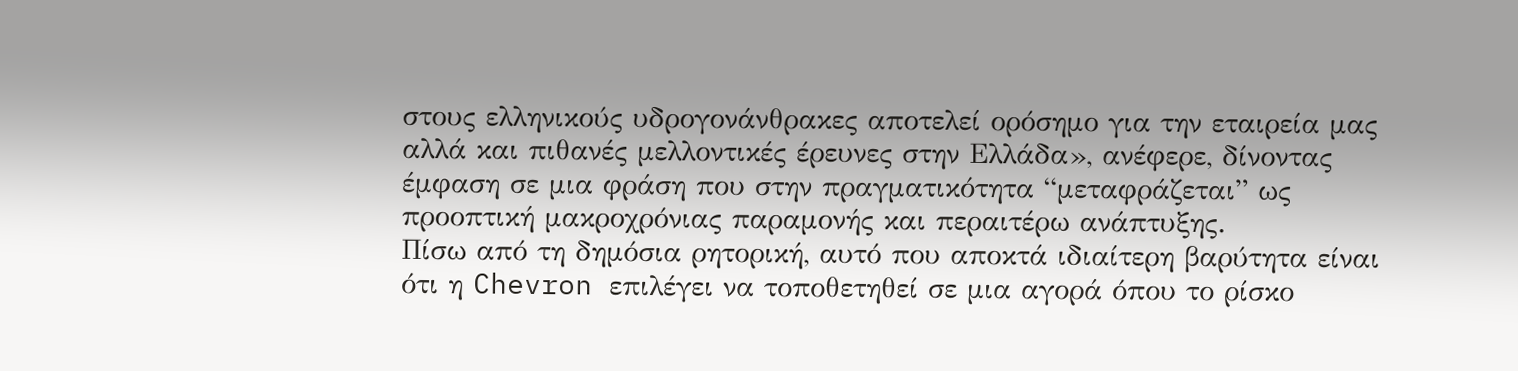στους ελληνικούς υδρογονάνθρακες αποτελεί ορόσημο για την εταιρεία μας αλλά και πιθανές μελλοντικές έρευνες στην Ελλάδα», ανέφερε, δίνοντας έμφαση σε μια φράση που στην πραγματικότητα “μεταφράζεται” ως προοπτική μακροχρόνιας παραμονής και περαιτέρω ανάπτυξης.
Πίσω από τη δημόσια ρητορική, αυτό που αποκτά ιδιαίτερη βαρύτητα είναι ότι η Chevron επιλέγει να τοποθετηθεί σε μια αγορά όπου το ρίσκο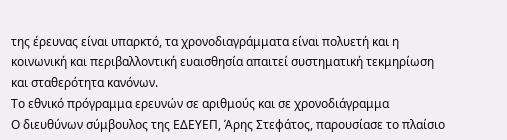της έρευνας είναι υπαρκτό, τα χρονοδιαγράμματα είναι πολυετή και η κοινωνική και περιβαλλοντική ευαισθησία απαιτεί συστηματική τεκμηρίωση και σταθερότητα κανόνων.
Το εθνικό πρόγραμμα ερευνών σε αριθμούς και σε χρονοδιάγραμμα
Ο διευθύνων σύμβουλος της ΕΔΕΥΕΠ, Άρης Στεφάτος, παρουσίασε το πλαίσιο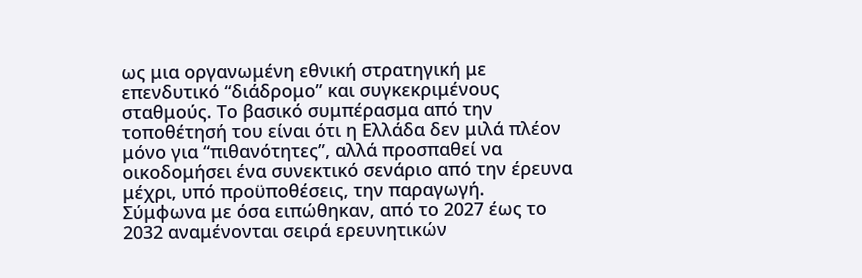ως μια οργανωμένη εθνική στρατηγική με επενδυτικό “διάδρομο” και συγκεκριμένους σταθμούς. Το βασικό συμπέρασμα από την τοποθέτησή του είναι ότι η Ελλάδα δεν μιλά πλέον μόνο για “πιθανότητες”, αλλά προσπαθεί να οικοδομήσει ένα συνεκτικό σενάριο από την έρευνα μέχρι, υπό προϋποθέσεις, την παραγωγή.
Σύμφωνα με όσα ειπώθηκαν, από το 2027 έως το 2032 αναμένονται σειρά ερευνητικών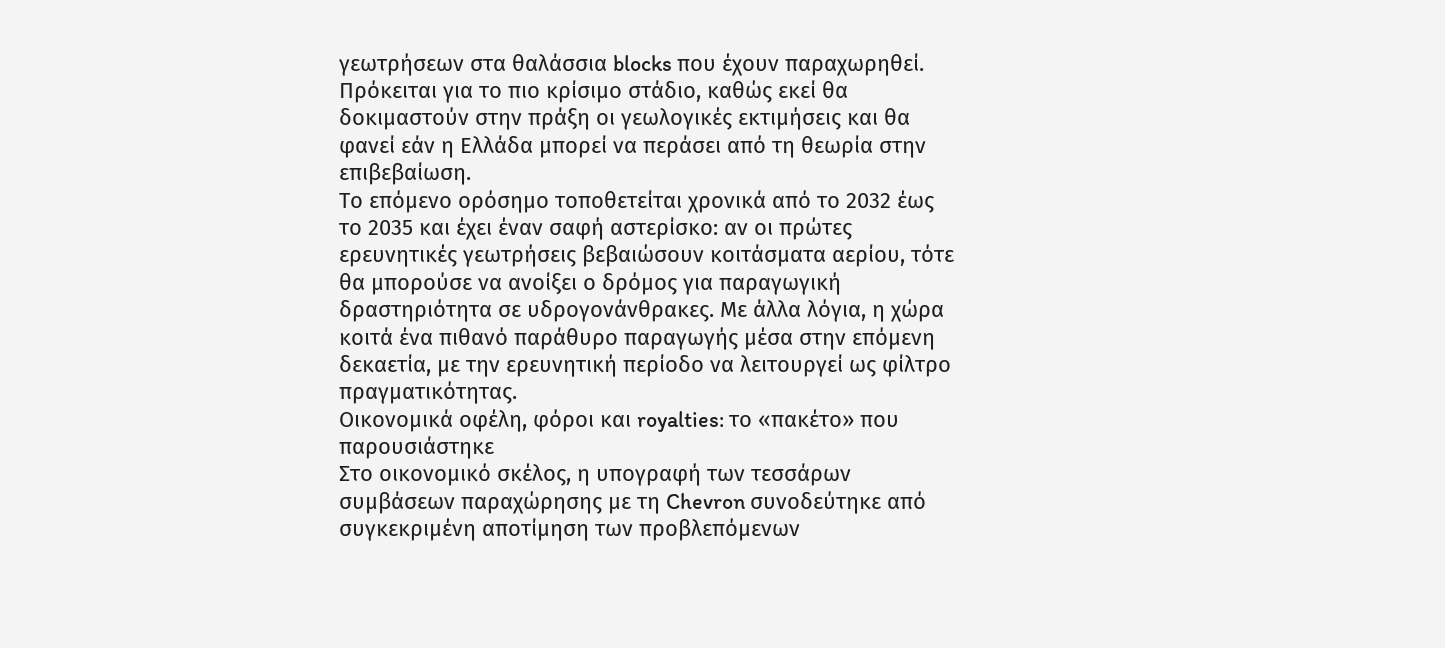γεωτρήσεων στα θαλάσσια blocks που έχουν παραχωρηθεί. Πρόκειται για το πιο κρίσιμο στάδιο, καθώς εκεί θα δοκιμαστούν στην πράξη οι γεωλογικές εκτιμήσεις και θα φανεί εάν η Ελλάδα μπορεί να περάσει από τη θεωρία στην επιβεβαίωση.
Το επόμενο ορόσημο τοποθετείται χρονικά από το 2032 έως το 2035 και έχει έναν σαφή αστερίσκο: αν οι πρώτες ερευνητικές γεωτρήσεις βεβαιώσουν κοιτάσματα αερίου, τότε θα μπορούσε να ανοίξει ο δρόμος για παραγωγική δραστηριότητα σε υδρογονάνθρακες. Με άλλα λόγια, η χώρα κοιτά ένα πιθανό παράθυρο παραγωγής μέσα στην επόμενη δεκαετία, με την ερευνητική περίοδο να λειτουργεί ως φίλτρο πραγματικότητας.
Οικονομικά οφέλη, φόροι και royalties: το «πακέτο» που παρουσιάστηκε
Στο οικονομικό σκέλος, η υπογραφή των τεσσάρων συμβάσεων παραχώρησης με τη Chevron συνοδεύτηκε από συγκεκριμένη αποτίμηση των προβλεπόμενων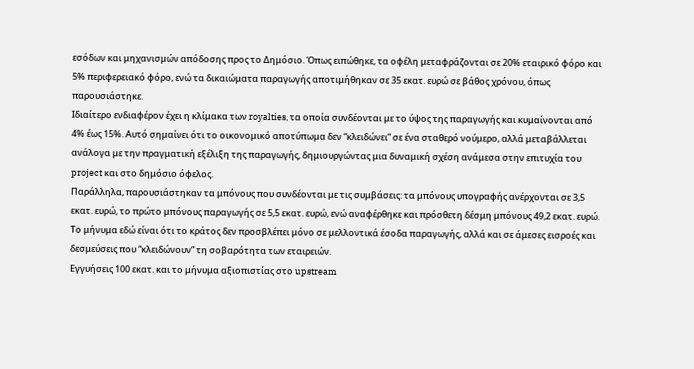εσόδων και μηχανισμών απόδοσης προς το Δημόσιο. Όπως ειπώθηκε, τα οφέλη μεταφράζονται σε 20% εταιρικό φόρο και 5% περιφερειακό φόρο, ενώ τα δικαιώματα παραγωγής αποτιμήθηκαν σε 35 εκατ. ευρώ σε βάθος χρόνου, όπως παρουσιάστηκε.
Ιδιαίτερο ενδιαφέρον έχει η κλίμακα των royalties, τα οποία συνδέονται με το ύψος της παραγωγής και κυμαίνονται από 4% έως 15%. Αυτό σημαίνει ότι το οικονομικό αποτύπωμα δεν “κλειδώνει” σε ένα σταθερό νούμερο, αλλά μεταβάλλεται ανάλογα με την πραγματική εξέλιξη της παραγωγής, δημιουργώντας μια δυναμική σχέση ανάμεσα στην επιτυχία του project και στο δημόσιο όφελος.
Παράλληλα, παρουσιάστηκαν τα μπόνους που συνδέονται με τις συμβάσεις: τα μπόνους υπογραφής ανέρχονται σε 3,5 εκατ. ευρώ, το πρώτο μπόνους παραγωγής σε 5,5 εκατ. ευρώ, ενώ αναφέρθηκε και πρόσθετη δέσμη μπόνους 49,2 εκατ. ευρώ. Το μήνυμα εδώ είναι ότι το κράτος δεν προσβλέπει μόνο σε μελλοντικά έσοδα παραγωγής, αλλά και σε άμεσες εισροές και δεσμεύσεις που “κλειδώνουν” τη σοβαρότητα των εταιρειών.
Εγγυήσεις 100 εκατ. και το μήνυμα αξιοπιστίας στο upstream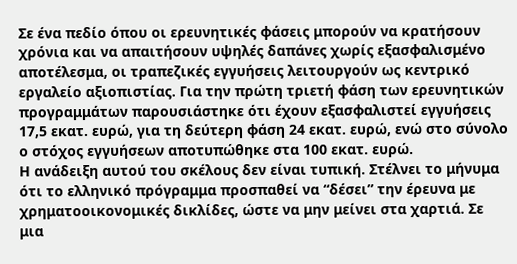Σε ένα πεδίο όπου οι ερευνητικές φάσεις μπορούν να κρατήσουν χρόνια και να απαιτήσουν υψηλές δαπάνες χωρίς εξασφαλισμένο αποτέλεσμα, οι τραπεζικές εγγυήσεις λειτουργούν ως κεντρικό εργαλείο αξιοπιστίας. Για την πρώτη τριετή φάση των ερευνητικών προγραμμάτων παρουσιάστηκε ότι έχουν εξασφαλιστεί εγγυήσεις 17,5 εκατ. ευρώ, για τη δεύτερη φάση 24 εκατ. ευρώ, ενώ στο σύνολο ο στόχος εγγυήσεων αποτυπώθηκε στα 100 εκατ. ευρώ.
Η ανάδειξη αυτού του σκέλους δεν είναι τυπική. Στέλνει το μήνυμα ότι το ελληνικό πρόγραμμα προσπαθεί να “δέσει” την έρευνα με χρηματοοικονομικές δικλίδες, ώστε να μην μείνει στα χαρτιά. Σε μια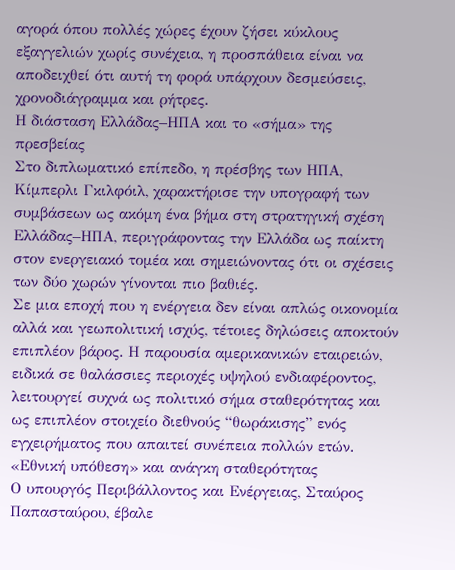αγορά όπου πολλές χώρες έχουν ζήσει κύκλους εξαγγελιών χωρίς συνέχεια, η προσπάθεια είναι να αποδειχθεί ότι αυτή τη φορά υπάρχουν δεσμεύσεις, χρονοδιάγραμμα και ρήτρες.
Η διάσταση Ελλάδας–ΗΠΑ και το «σήμα» της πρεσβείας
Στο διπλωματικό επίπεδο, η πρέσβης των ΗΠΑ, Κίμπερλι Γκιλφόιλ, χαρακτήρισε την υπογραφή των συμβάσεων ως ακόμη ένα βήμα στη στρατηγική σχέση Ελλάδας–ΗΠΑ, περιγράφοντας την Ελλάδα ως παίκτη στον ενεργειακό τομέα και σημειώνοντας ότι οι σχέσεις των δύο χωρών γίνονται πιο βαθιές.
Σε μια εποχή που η ενέργεια δεν είναι απλώς οικονομία αλλά και γεωπολιτική ισχύς, τέτοιες δηλώσεις αποκτούν επιπλέον βάρος. Η παρουσία αμερικανικών εταιρειών, ειδικά σε θαλάσσιες περιοχές υψηλού ενδιαφέροντος, λειτουργεί συχνά ως πολιτικό σήμα σταθερότητας και ως επιπλέον στοιχείο διεθνούς “θωράκισης” ενός εγχειρήματος που απαιτεί συνέπεια πολλών ετών.
«Εθνική υπόθεση» και ανάγκη σταθερότητας
Ο υπουργός Περιβάλλοντος και Ενέργειας, Σταύρος Παπασταύρου, έβαλε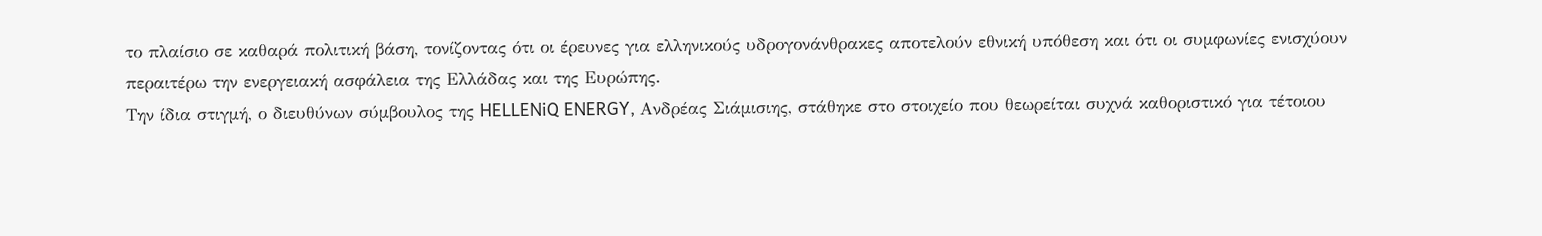το πλαίσιο σε καθαρά πολιτική βάση, τονίζοντας ότι οι έρευνες για ελληνικούς υδρογονάνθρακες αποτελούν εθνική υπόθεση και ότι οι συμφωνίες ενισχύουν περαιτέρω την ενεργειακή ασφάλεια της Ελλάδας και της Ευρώπης.
Την ίδια στιγμή, ο διευθύνων σύμβουλος της HELLENiQ ENERGY, Ανδρέας Σιάμισιης, στάθηκε στο στοιχείο που θεωρείται συχνά καθοριστικό για τέτοιου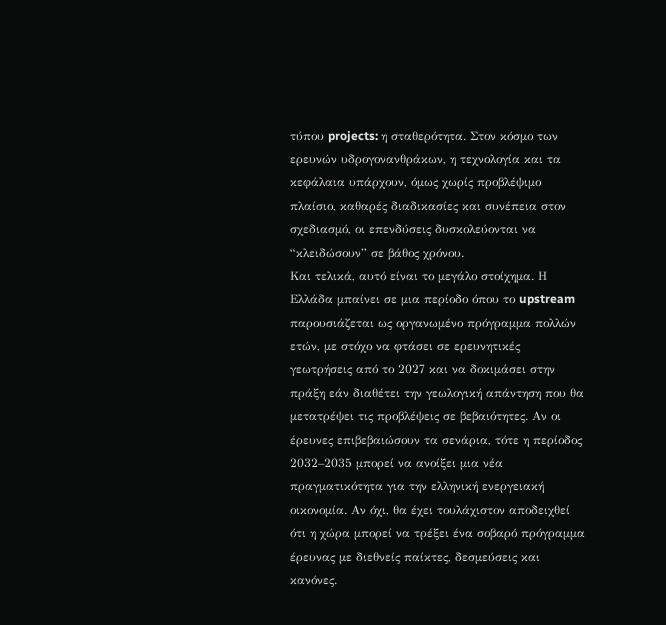τύπου projects: η σταθερότητα. Στον κόσμο των ερευνών υδρογονανθράκων, η τεχνολογία και τα κεφάλαια υπάρχουν, όμως χωρίς προβλέψιμο πλαίσιο, καθαρές διαδικασίες και συνέπεια στον σχεδιασμό, οι επενδύσεις δυσκολεύονται να “κλειδώσουν” σε βάθος χρόνου.
Και τελικά, αυτό είναι το μεγάλο στοίχημα. Η Ελλάδα μπαίνει σε μια περίοδο όπου το upstream παρουσιάζεται ως οργανωμένο πρόγραμμα πολλών ετών, με στόχο να φτάσει σε ερευνητικές γεωτρήσεις από το 2027 και να δοκιμάσει στην πράξη εάν διαθέτει την γεωλογική απάντηση που θα μετατρέψει τις προβλέψεις σε βεβαιότητες. Αν οι έρευνες επιβεβαιώσουν τα σενάρια, τότε η περίοδος 2032–2035 μπορεί να ανοίξει μια νέα πραγματικότητα για την ελληνική ενεργειακή οικονομία. Αν όχι, θα έχει τουλάχιστον αποδειχθεί ότι η χώρα μπορεί να τρέξει ένα σοβαρό πρόγραμμα έρευνας με διεθνείς παίκτες, δεσμεύσεις και κανόνες.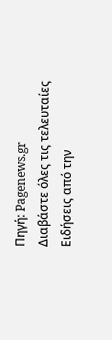Πηγή: Pagenews.gr
Διαβάστε όλες τις τελευταίες Ειδήσεις από την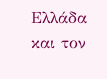Ελλάδα και τον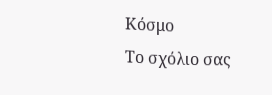Κόσμο
Το σχόλιο σας